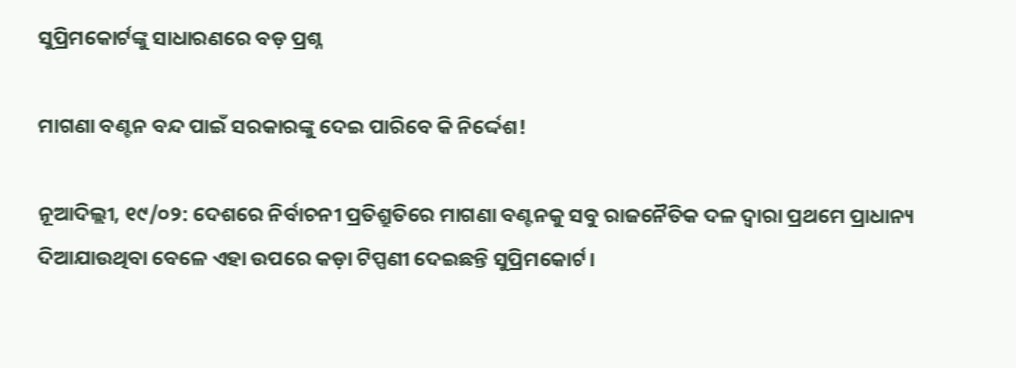ସୁପ୍ରିମକୋର୍ଟଙ୍କୁ ସାଧାରଣରେ ବଡ଼ ପ୍ରଶ୍ନ

ମାଗଣା ବଣ୍ଟନ ବନ୍ଦ ପାଇଁ ସରକାରଙ୍କୁ ଦେଇ ପାରିବେ କି ନିର୍ଦ୍ଦେଶ!

ନୂଆଦିଲ୍ଲୀ, ୧୯/୦୨: ଦେଶରେ ନିର୍ବାଚନୀ ପ୍ରତିଶ୍ରୁତିରେ ମାଗଣା ବଣ୍ଟନକୁ ସବୁ ରାଜନୈତିକ ଦଳ‌ ଦ୍ଵାରା ପ୍ରଥମେ ପ୍ରାଧାନ୍ୟ ଦିଆଯାଉଥିବା ବେଳେ ଏହା ଉପରେ କଡ଼ା ଟିପ୍ପଣୀ ଦେଇଛନ୍ତି ସୁପ୍ରିମକୋର୍ଟ।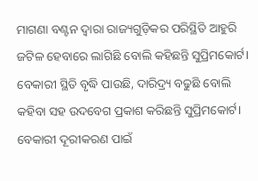ମାଗଣା ବଣ୍ଟନ ଦ୍ୱାରା ରାଜ୍ୟଗୁଡ଼ିକର ପରିସ୍ଥିତି ଆହୁରି ଜଟିଳ ହେବାରେ ଲାଗିଛି ବୋଲି କହିଛନ୍ତି ସୁପ୍ରିମକୋର୍ଟ। ବେକାରୀ ସ୍ଥିତି ବୃଦ୍ଧି ପାଉଛି, ଦାରିଦ୍ର୍ୟ ବଢୁଛି ବୋଲି କହିବା ସହ ଉଦବେଗ ପ୍ରକାଶ କରିଛନ୍ତି ସୁପ୍ରିମକୋର୍ଟ। ବେକାରୀ ଦୂରୀକରଣ ପାଇଁ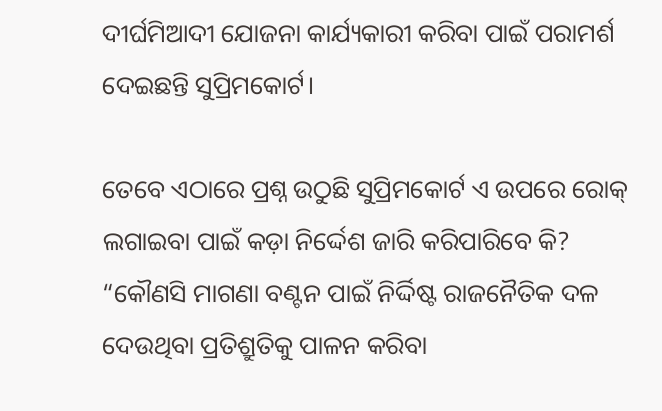ଦୀର୍ଘମିଆଦୀ ଯୋଜନା କାର୍ଯ୍ୟକାରୀ କରିବା ପାଇଁ ପରାମର୍ଶ ଦେଇଛନ୍ତି ସୁପ୍ରିମକୋର୍ଟ।

ତେବେ ଏଠାରେ ପ୍ରଶ୍ନ ଉଠୁଛି ସୁପ୍ରିମକୋର୍ଟ ଏ ଉପରେ ରୋକ୍ ଲଗାଇବା ପାଇଁ କଡ଼ା ନିର୍ଦ୍ଦେଶ ଜାରି କରିପାରିବେ କି? “କୌଣସି ମାଗଣା ବଣ୍ଟନ ପାଇଁ ନିର୍ଦ୍ଦିଷ୍ଟ ରାଜନୈତିକ ଦଳ ଦେଉଥିବା ପ୍ରତିଶ୍ରୁତିକୁ ପାଳନ କରିବା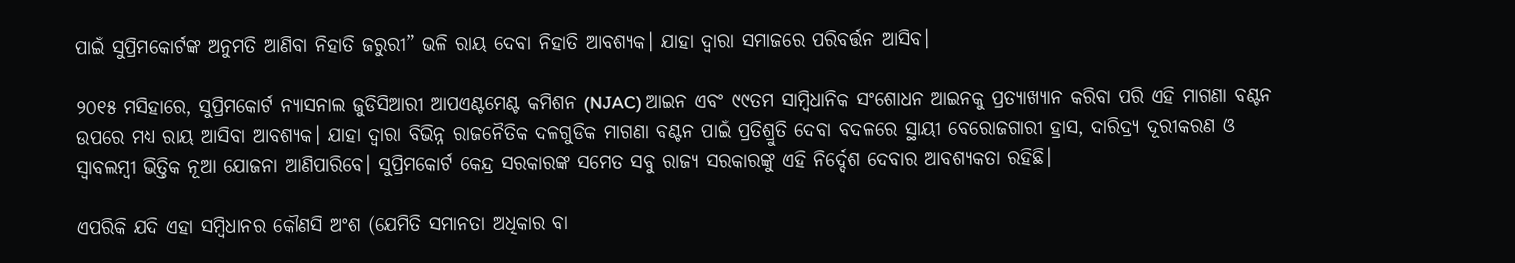ପାଇଁ ସୁପ୍ରିମକୋର୍ଟଙ୍କ ଅନୁମତି ଆଣିବା ନିହାତି ଜରୁରୀ” ଭଳି ରାୟ ଦେବା ନିହାତି ଆବଶ୍ୟକ। ଯାହା ଦ୍ୱାରା ସମାଜରେ ପରିବର୍ତ୍ତନ ଆସିବ।

୨୦୧୫ ମସିହାରେ, ସୁପ୍ରିମକୋର୍ଟ ନ୍ୟାସନାଲ ଜୁଡିସିଆରୀ ଆପଏଣ୍ଟମେଣ୍ଟ କମିଶନ (NJAC) ଆଇନ ଏବଂ ୯୯ତମ ସାମ୍ବିଧାନିକ ସଂଶୋଧନ ଆଇନକୁ ପ୍ରତ୍ୟାଖ୍ୟାନ କରିବା ପରି ଏହି ମାଗଣା ବଣ୍ଟନ ଉପରେ ମଧ୍ୟ ରାୟ ଆସିବା ଆବଶ୍ୟକ। ଯାହା ଦ୍ୱାରା ବିଭିନ୍ନ ରାଜନୈତିକ ଦଳଗୁଡିକ ମାଗଣା ବଣ୍ଟନ ପାଇଁ ପ୍ରତିଶ୍ରୁତି ଦେବା ବଦଳରେ ସ୍ଥାୟୀ ବେରୋଜଗାରୀ ହ୍ରାସ, ଦାରିଦ୍ର୍ୟ ଦୂରୀକରଣ ଓ ସ୍ୱାବଲମ୍ବୀ ଭିତ୍ତିକ ନୂଆ ଯୋଜନା ଆଣିପାରିବେ। ସୁପ୍ରିମକୋର୍ଟ କେନ୍ଦ୍ର ସରକାରଙ୍କ ସମେତ ସବୁ ରାଜ୍ୟ ସରକାରଙ୍କୁ ଏହି ନିର୍ଦ୍ଦେଶ ଦେବାର ଆବଶ୍ୟକତା ରହିଛି।

ଏପରିକି ଯଦି ଏହା ସମ୍ବିଧାନର କୌଣସି ଅଂଶ (ଯେମିତି ସମାନତା ଅଧିକାର ବା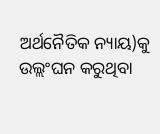ଅର୍ଥନୈତିକ ନ୍ୟାୟ)କୁ ଉଲ୍ଲଂଘନ କରୁଥିବା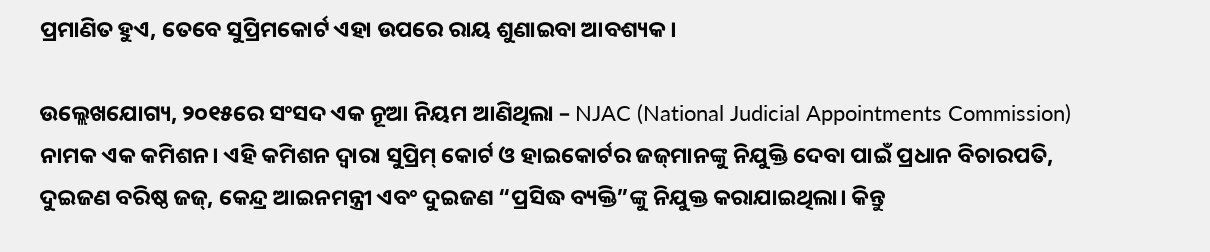ପ୍ରମାଣିତ ହୁଏ, ତେବେ ସୁପ୍ରିମକୋର୍ଟ ଏହା ଉପରେ ରାୟ ଶୁଣାଇବା ଆବଶ୍ୟକ।

ଉଲ୍ଲେଖଯୋଗ୍ୟ, ୨୦୧୫ରେ ସଂସଦ ଏକ ନୂଆ ନିୟମ ଆଣିଥିଲା – NJAC (National Judicial Appointments Commission) ନାମକ ଏକ କମିଶନ। ଏହି କମିଶନ ଦ୍ୱାରା ସୁପ୍ରିମ୍ କୋର୍ଟ ଓ ହାଇକୋର୍ଟର ଜଜ୍‌ମାନଙ୍କୁ ନିଯୁକ୍ତି ଦେବା ପାଇଁ ପ୍ରଧାନ ବିଚାରପତି, ଦୁଇଜଣ ବରିଷ୍ଠ ଜଜ୍, କେନ୍ଦ୍ର ଆଇନମନ୍ତ୍ରୀ ଏବଂ ଦୁଇଜଣ “ପ୍ରସିଦ୍ଧ ବ୍ୟକ୍ତି”ଙ୍କୁ ନିଯୁକ୍ତ କରାଯାଇଥିଲା। କିନ୍ତୁ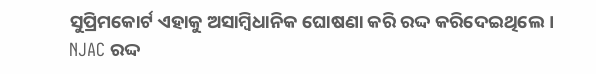ସୁପ୍ରିମକୋର୍ଟ ଏହାକୁ ଅସାମ୍ବିଧାନିକ ଘୋଷଣା କରି ରଦ୍ଦ କରିଦେଇଥିଲେ। NJAC ରଦ୍ଦ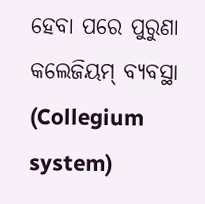ହେବା ପରେ ପୁରୁଣା କଲେଜିୟମ୍ ବ୍ୟବସ୍ଥା (Collegium system)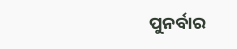ପୁନର୍ବାର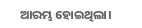ଆରମ୍ଭ ହୋଇଥିଲା।